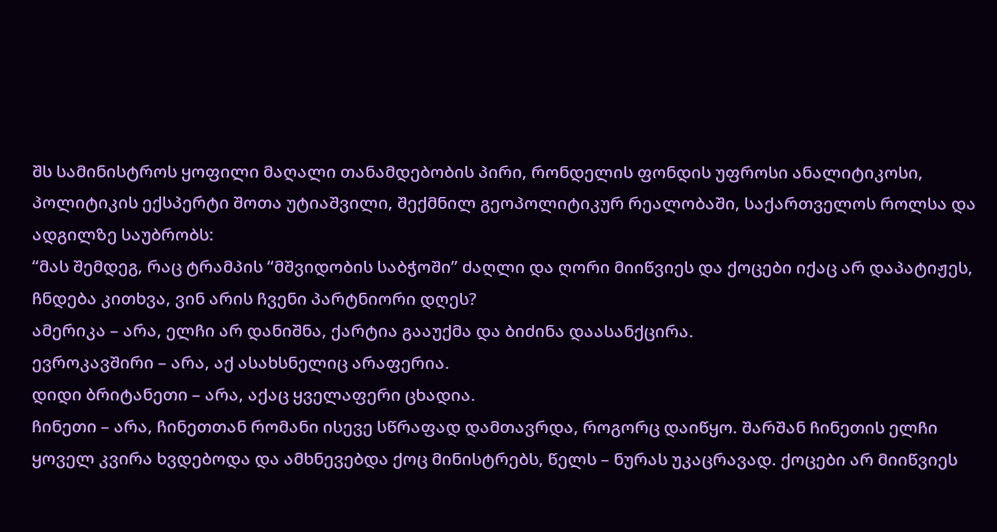შს სამინისტროს ყოფილი მაღალი თანამდებობის პირი, რონდელის ფონდის უფროსი ანალიტიკოსი, პოლიტიკის ექსპერტი შოთა უტიაშვილი, შექმნილ გეოპოლიტიკურ რეალობაში, საქართველოს როლსა და ადგილზე საუბრობს:
“მას შემდეგ, რაც ტრამპის “მშვიდობის საბჭოში” ძაღლი და ღორი მიიწვიეს და ქოცები იქაც არ დაპატიჟეს, ჩნდება კითხვა, ვინ არის ჩვენი პარტნიორი დღეს?
ამერიკა – არა, ელჩი არ დანიშნა, ქარტია გააუქმა და ბიძინა დაასანქცირა.
ევროკავშირი – არა, აქ ასახსნელიც არაფერია.
დიდი ბრიტანეთი – არა, აქაც ყველაფერი ცხადია.
ჩინეთი – არა, ჩინეთთან რომანი ისევე სწრაფად დამთავრდა, როგორც დაიწყო. შარშან ჩინეთის ელჩი ყოველ კვირა ხვდებოდა და ამხნევებდა ქოც მინისტრებს, წელს – ნურას უკაცრავად. ქოცები არ მიიწვიეს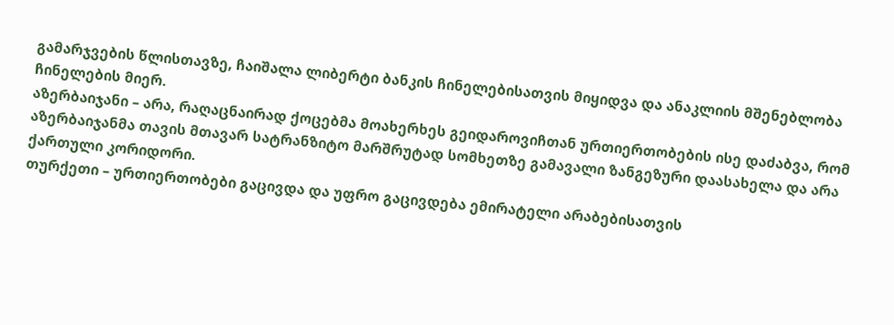გამარჯვების წლისთავზე, ჩაიშალა ლიბერტი ბანკის ჩინელებისათვის მიყიდვა და ანაკლიის მშენებლობა ჩინელების მიერ.
აზერბაიჯანი – არა, რაღაცნაირად ქოცებმა მოახერხეს გეიდაროვიჩთან ურთიერთობების ისე დაძაბვა, რომ აზერბაიჯანმა თავის მთავარ სატრანზიტო მარშრუტად სომხეთზე გამავალი ზანგეზური დაასახელა და არა ქართული კორიდორი.
თურქეთი – ურთიერთობები გაცივდა და უფრო გაცივდება ემირატელი არაბებისათვის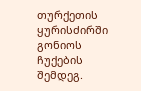თურქეთის ყურისძირში გონიოს ჩუქების შემდეგ.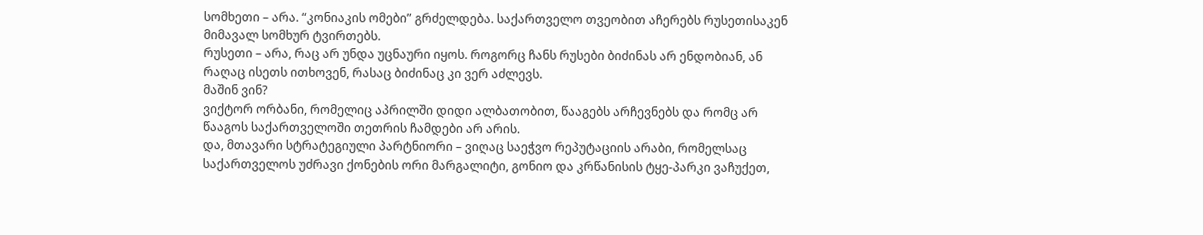სომხეთი – არა. “კონიაკის ომები” გრძელდება. საქართველო თვეობით აჩერებს რუსეთისაკენ მიმავალ სომხურ ტვირთებს.
რუსეთი – არა, რაც არ უნდა უცნაური იყოს. როგორც ჩანს რუსები ბიძინას არ ენდობიან, ან რაღაც ისეთს ითხოვენ, რასაც ბიძინაც კი ვერ აძლევს.
მაშინ ვინ?
ვიქტორ ორბანი, რომელიც აპრილში დიდი ალბათობით, წააგებს არჩევნებს და რომც არ წააგოს საქართველოში თეთრის ჩამდები არ არის.
და, მთავარი სტრატეგიული პარტნიორი – ვიღაც საეჭვო რეპუტაციის არაბი, რომელსაც საქართველოს უძრავი ქონების ორი მარგალიტი, გონიო და კრწანისის ტყე-პარკი ვაჩუქეთ,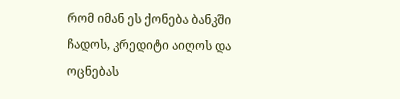რომ იმან ეს ქონება ბანკში ჩადოს, კრედიტი აიღოს და ოცნებას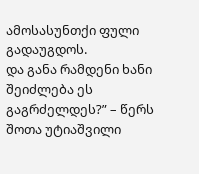ამოსასუნთქი ფული გადაუგდოს.
და განა რამდენი ხანი შეიძლება ეს გაგრძელდეს?” – წერს შოთა უტიაშვილი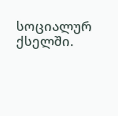სოციალურ ქსელში.